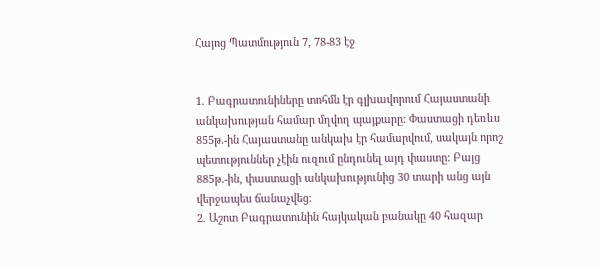Հայոց Պատմություն 7, 78-83 էջ


1. Բագրատունիները տոհմն էր գլխավորում Հայաստանի անկախության համար մղվող պայքարը: Փաստացի դեռևս 855թ.-ին Հայաստանը անկախ էր համարվում, սակայն որոշ պետություններ չէին ուզում ընդունել այդ փաստը: Բայց 885թ.-ին, փաստացի անկախությունից 30 տարի անց այն վերջապես ճանաչվեց:
2. Աշոտ Բագրատունին հայկական բանակը 40 հազար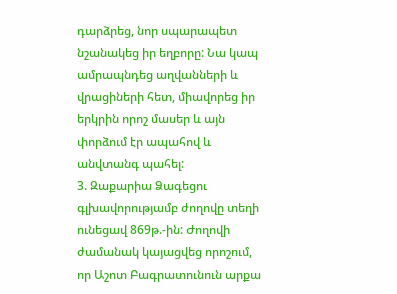դարձրեց, նոր սպարապետ նշանակեց իր եղբորը: Նա կապ ամրապնդեց աղվանների և վրացիների հետ, միավորեց իր երկրին որոշ մասեր և այն փորձում էր ապահով և անվտանգ պահել:
3. Զաքարիա Ձագեցու գլխավորությամբ ժողովը տեղի ունեցավ 869թ.-ին: Ժողովի ժամանակ կայացվեց որոշում, որ Աշոտ Բագրատունուն արքա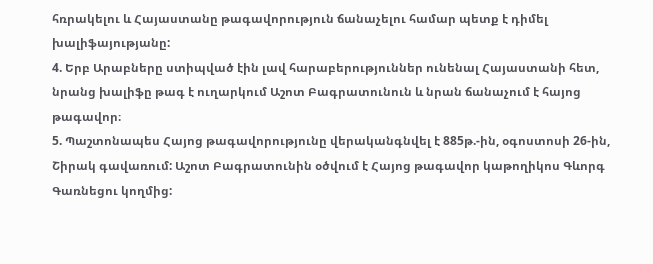հռրակելու և Հայաստանը թագավորություն ճանաչելու համար պետք է դիմել խալիֆայությանը:
4. Երբ Արաբները ստիպված էին լավ հարաբերություններ ունենալ Հայաստանի հետ, նրանց խալիֆը թագ է ուղարկում Աշոտ Բագրատունուն և նրան ճանաչում է հայոց թագավոր։
5. Պաշտոնապես Հայոց թագավորությունը վերականգնվել է 885թ.-ին, օգոստոսի 26-ին, Շիրակ գավառում: Աշոտ Բագրատունին օծվում է Հայոց թագավոր կաթողիկոս Գևորգ Գառնեցու կողմից: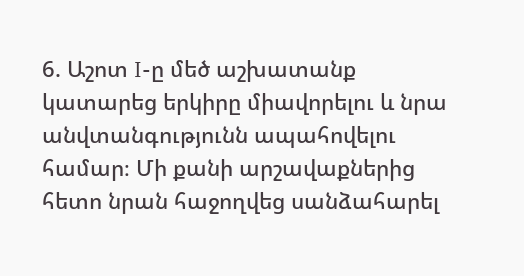6. Աշոտ I-ը մեծ աշխատանք կատարեց երկիրը միավորելու և նրա անվտանգությունն ապահովելու համար։ Մի քանի արշավաքներից հետո նրան հաջողվեց սանձահարել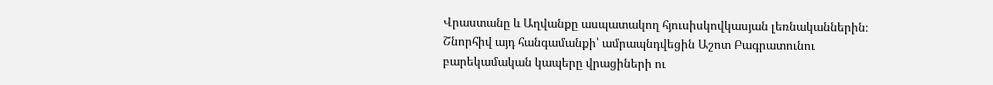Վրաստանը և Աղվանքը ասպատակող հյուսիսկովկասյան լեռնականներին։ Շնորհիվ այդ հանգամանքի՝ ամրապնդվեցին Աշոտ Բագրատունու բարեկամական կապերը վրացիների ու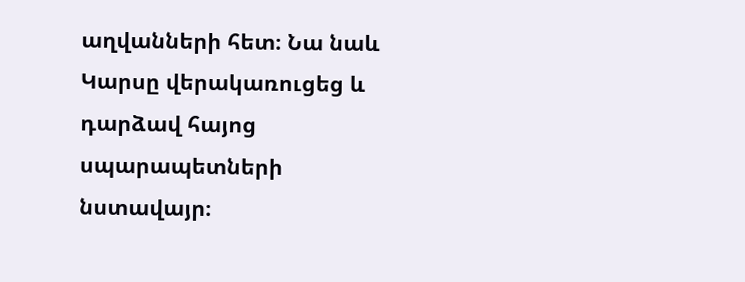աղվանների հետ։ Նա նաև Կարսը վերակառուցեց և դարձավ հայոց սպարապետների նստավայր։